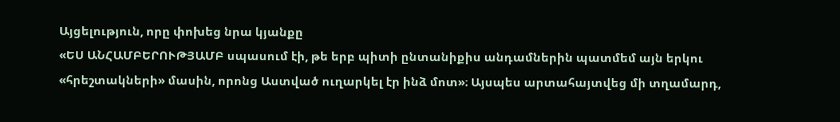Այցելություն, որը փոխեց նրա կյանքը
«ԵՍ ԱՆՀԱՄԲԵՐՈՒԹՅԱՄԲ սպասում էի, թե երբ պիտի ընտանիքիս անդամներին պատմեմ այն երկու «հրեշտակների» մասին, որոնց Աստված ուղարկել էր ինձ մոտ»։ Այսպես արտահայտվեց մի տղամարդ,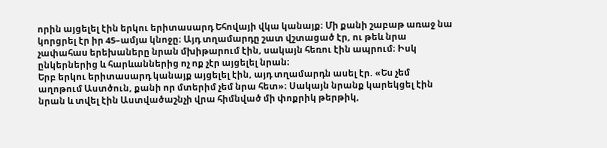որին այցելել էին երկու երիտասարդ Եհովայի վկա կանայք։ Մի քանի շաբաթ առաջ նա կորցրել էր իր 45–ամյա կնոջը։ Այդ տղամարդը շատ վշտացած էր, ու թեև նրա չափահաս երեխաները նրան մխիթարում էին, սակայն հեռու էին ապրում։ Իսկ ընկերներից և հարևաններից ոչ ոք չէր այցելել նրան։
Երբ երկու երիտասարդ կանայք այցելել էին, այդ տղամարդն ասել էր. «Ես չեմ աղոթում Աստծուն, քանի որ մտերիմ չեմ նրա հետ»։ Սակայն նրանք կարեկցել էին նրան և տվել էին Աստվածաշնչի վրա հիմնված մի փոքրիկ թերթիկ,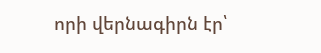որի վերնագիրն էր՝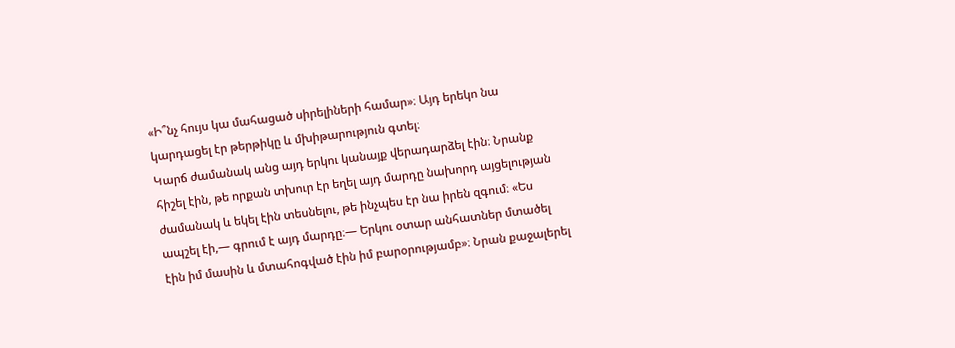«Ի՞նչ հույս կա մահացած սիրելիների համար»։ Այդ երեկո նա կարդացել էր թերթիկը և մխիթարություն գտել։
Կարճ ժամանակ անց այդ երկու կանայք վերադարձել էին։ Նրանք հիշել էին, թե որքան տխուր էր եղել այդ մարդը նախորդ այցելության ժամանակ և եկել էին տեսնելու, թե ինչպես էր նա իրեն զգում։ «Ես ապշել էի,— գրում է այդ մարդը։— Երկու օտար անհատներ մտածել էին իմ մասին և մտահոգված էին իմ բարօրությամբ»։ Նրան քաջալերել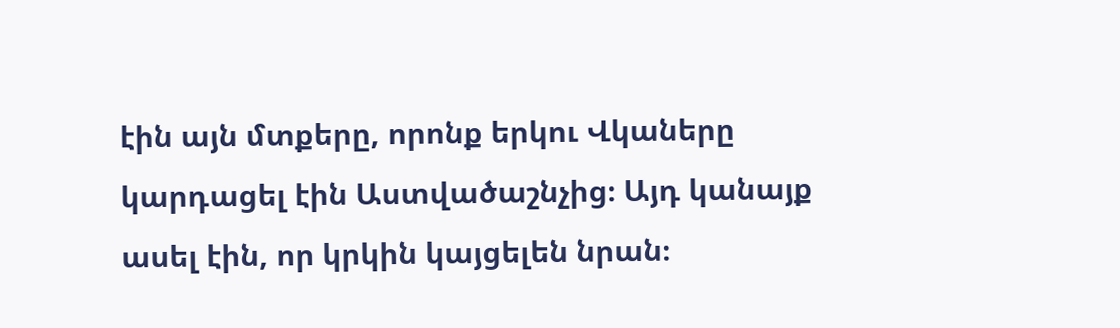էին այն մտքերը, որոնք երկու Վկաները կարդացել էին Աստվածաշնչից։ Այդ կանայք ասել էին, որ կրկին կայցելեն նրան։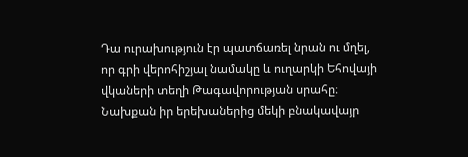Դա ուրախություն էր պատճառել նրան ու մղել, որ գրի վերոհիշյալ նամակը և ուղարկի Եհովայի վկաների տեղի Թագավորության սրահը։
Նախքան իր երեխաներից մեկի բնակավայր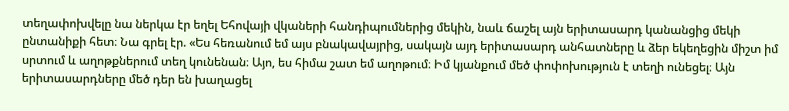տեղափոխվելը նա ներկա էր եղել Եհովայի վկաների հանդիպումներից մեկին, նաև ճաշել այն երիտասարդ կանանցից մեկի ընտանիքի հետ։ Նա գրել էր. «Ես հեռանում եմ այս բնակավայրից, սակայն այդ երիտասարդ անհատները և ձեր եկեղեցին միշտ իմ սրտում և աղոթքներում տեղ կունենան։ Այո, ես հիմա շատ եմ աղոթում։ Իմ կյանքում մեծ փոփոխություն է տեղի ունեցել։ Այն երիտասարդները մեծ դեր են խաղացել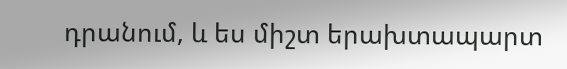դրանում, և ես միշտ երախտապարտ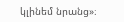կլինեմ նրանց»։